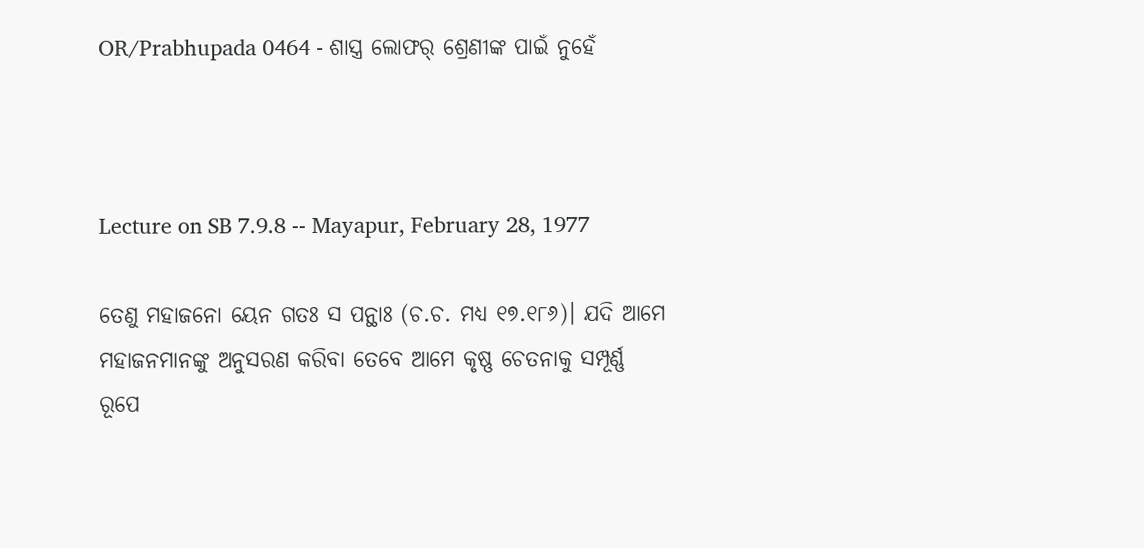OR/Prabhupada 0464 - ଶାସ୍ତ୍ର ଲୋଫର୍ ଶ୍ରେଣୀଙ୍କ ପାଇଁ ନୁହେଁ



Lecture on SB 7.9.8 -- Mayapur, February 28, 1977

ତେଣୁ ମହାଜନୋ ୟେନ ଗତଃ ସ ପନ୍ଥାଃ (ଚ.ଚ. ମଧ୍ୟ ୧୭.୧୮୬)। ଯଦି ଆମେ ମହାଜନମାନଙ୍କୁ ଅନୁସରଣ କରିବା ତେବେ ଆମେ କୃଷ୍ଣ ଚେତନାକୁ ସମ୍ପୂର୍ଣ୍ଣ ରୂପେ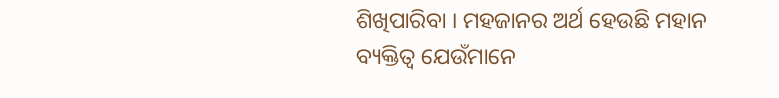ଶିଖିପାରିବା । ମହଜାନର ଅର୍ଥ ହେଉଛି ମହାନ ବ୍ୟକ୍ତିତ୍ୱ ଯେଉଁମାନେ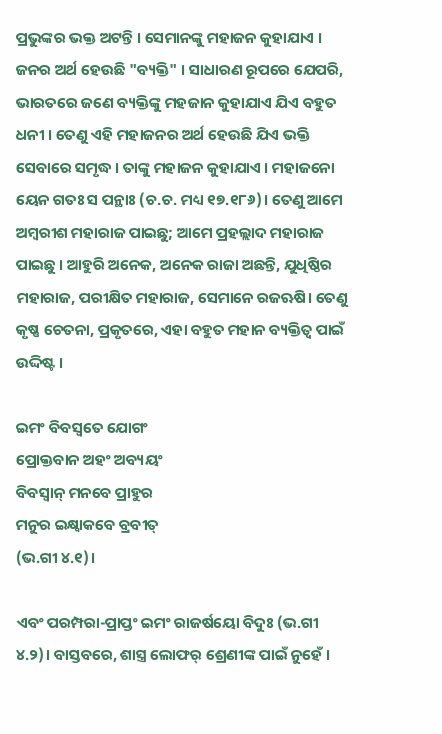ପ୍ରଭୁଙ୍କର ଭକ୍ତ ଅଟନ୍ତି । ସେମାନଙ୍କୁ ମହାଜନ କୁହାଯାଏ । ଜନର ଅର୍ଥ ହେଉଛି "ବ୍ୟକ୍ତି" । ସାଧାରଣ ରୂପରେ ଯେପରି, ଭାରତରେ ଜଣେ ବ୍ୟକ୍ତିଙ୍କୁ ମହଜାନ କୁହାଯାଏ ଯିଏ ବହୁତ ଧନୀ । ତେଣୁ ଏହି ମହାଜନର ଅର୍ଥ ହେଉଛି ଯିଏ ଭକ୍ତି ସେବାରେ ସମୃଦ୍ଧ । ତାଙ୍କୁ ମହାଜନ କୁହାଯାଏ । ମହାଜନୋ ୟେନ ଗତଃ ସ ପନ୍ଥାଃ (ଚ.ଚ. ମଧ୍ୟ ୧୭.୧୮୬)। ତେଣୁ ଆମେ ଅମ୍ବରୀଶ ମହାରାଜ ପାଇଛୁ; ଆମେ ପ୍ରହଲ୍ଲାଦ ମହାରାଜ ପାଇଛୁ । ଆହୁରି ଅନେକ, ଅନେକ ରାଜା ଅଛନ୍ତି, ଯୁଧିଷ୍ଠିର ମହାରାଜ, ପରୀକ୍ଷିତ ମହାରାଜ, ସେମାନେ ରଜଋଷି। ତେଣୁ କୃଷ୍ଣ ଚେତନା, ପ୍ରକୃତରେ, ଏହା ବହୁତ ମହାନ ବ୍ୟକ୍ତିତ୍ୱ ପାଇଁ ଉଦ୍ଦିଷ୍ଟ ।

ଇମଂ ବିବସ୍ଵତେ ଯୋଗଂ
ପ୍ରୋକ୍ତବାନ ଅହଂ ଅବ୍ୟୟଂ
ବିବସ୍ଵାନ୍ ମନବେ ପ୍ରାହୁର
ମନୁର ଇକ୍ଷ୍ଵାକବେ ବ୍ରବୀତ୍
(ଭ.ଗୀ ୪.୧)।

ଏବଂ ପରମ୍ପରା-ପ୍ରାପ୍ତଂ ଇମଂ ରାଜର୍ଷୟୋ ବିଦୁଃ (ଭ.ଗୀ ୪.୨)। ବାସ୍ତବରେ, ଶାସ୍ତ୍ର ଲୋଫର୍ ଶ୍ରେଣୀଙ୍କ ପାଇଁ ନୁହେଁ ।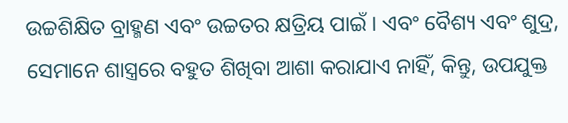ଉଚ୍ଚଶିକ୍ଷିତ ବ୍ରାହ୍ମଣ ଏବଂ ଉଚ୍ଚତର କ୍ଷତ୍ରିୟ ପାଇଁ । ଏବଂ ବୈଶ୍ୟ ଏବଂ ଶୁଦ୍ର, ସେମାନେ ଶାସ୍ତ୍ରରେ ବହୁତ ଶିଖିବା ଆଶା କରାଯାଏ ନାହିଁ, କିନ୍ତୁ, ଉପଯୁକ୍ତ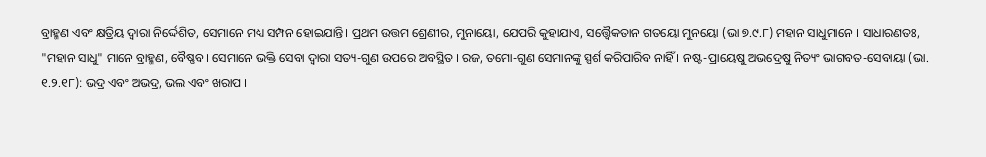ବ୍ରାହ୍ମଣ ଏବଂ କ୍ଷତ୍ରିୟ ଦ୍ୱାରା ନିର୍ଦ୍ଦେଶିତ, ସେମାନେ ମଧ୍ୟ ସମ୍ପନ ହୋଇଯାନ୍ତି। ପ୍ରଥମ ଉତ୍ତମ ଶ୍ରେଣୀର, ମୁନାୟୋ, ଯେପରି କୁହାଯାଏ, ସତ୍ତ୍ଵୈକତାନ ଗତୟୋ ମୁନୟୋ (ଭା ୭.୯.୮) ମହାନ ସାଧୁମାନେ । ସାଧାରଣତଃ, "ମହାନ ସାଧୁ" ମାନେ ବ୍ରାହ୍ମଣ, ବୈଷ୍ଣବ। ସେମାନେ ଭକ୍ତି ସେବା ଦ୍ୱାରା ସତ୍ୟ-ଗୁଣ ଉପରେ ଅବସ୍ଥିତ । ରଜ, ତମୋ-ଗୁଣ ସେମାନଙ୍କୁ ସ୍ପର୍ଶ କରିପାରିବ ନାହିଁ । ନଷ୍ଟ-ପ୍ରାୟେଷୁ ଅଭଦ୍ରେଷୁ ନିତ୍ୟଂ ଭାଗବତ-ସେବାୟା (ଭା. ୧.୨.୧୮): ଭଦ୍ର ଏବଂ ଅଭଦ୍ର, ଭଲ ଏବଂ ଖରାପ ।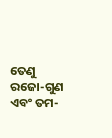ତେଣୁ ରଜୋ-ଗୁଣ ଏବଂ ତମ-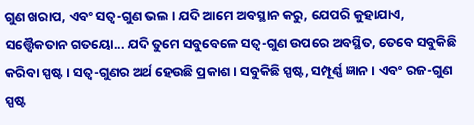ଗୁଣ ଖରାପ, ଏବଂ ସତ୍ଵ-ଗୁଣ ଭଲ । ଯଦି ଆମେ ଅବସ୍ଥାନ କରୁ, ଯେପରି କୁହାଯାଏ, ସତ୍ତ୍ଵୈକତାନ ଗତୟୋ... ଯଦି ତୁମେ ସବୁବେଳେ ସତ୍ଵ-ଗୁଣ ଉପରେ ଅବସ୍ଥିତ, ତେବେ ସବୁକିଛି କରିବା ସ୍ପଷ୍ଟ । ସତ୍ଵ-ଗୁଣର ଅର୍ଥ ହେଉଛି ପ୍ରକାଶ । ସବୁକିଛି ସ୍ପଷ୍ଟ, ସମ୍ପୂର୍ଣ୍ଣ ଜ୍ଞାନ । ଏବଂ ରଜ-ଗୁଣ ସ୍ପଷ୍ଟ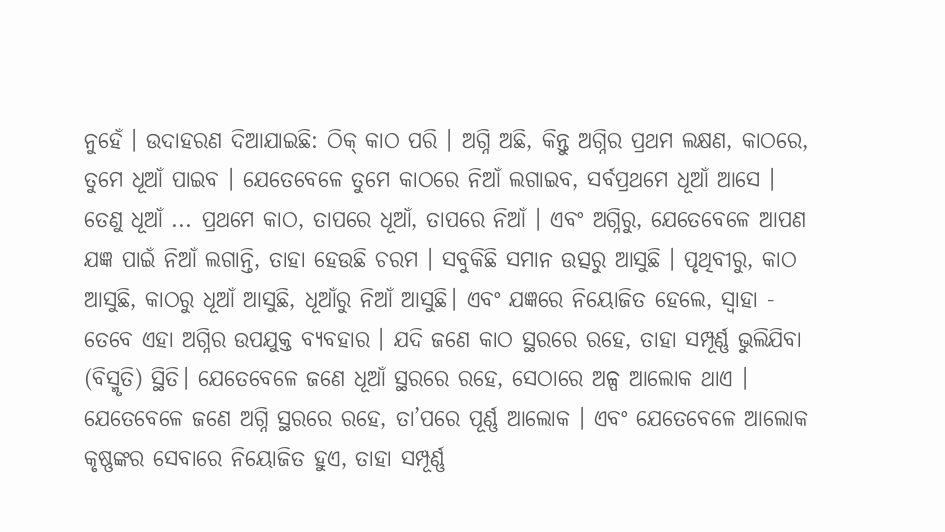ନୁହେଁ । ଉଦାହରଣ ଦିଆଯାଇଛି: ଠିକ୍ କାଠ ପରି । ଅଗ୍ନି ଅଛି, କିନ୍ତୁ ଅଗ୍ନିର ପ୍ରଥମ ଲକ୍ଷଣ, କାଠରେ, ତୁମେ ଧୂଆଁ ପାଇବ । ଯେତେବେଳେ ତୁମେ କାଠରେ ନିଆଁ ଲଗାଇବ, ସର୍ବପ୍ରଥମେ ଧୂଆଁ ଆସେ । ତେଣୁ ଧୂଆଁ ... ପ୍ରଥମେ କାଠ, ତାପରେ ଧୂଆଁ, ତାପରେ ନିଆଁ । ଏବଂ ଅଗ୍ନିରୁ, ଯେତେବେଳେ ଆପଣ ଯଜ୍ଞ ପାଇଁ ନିଆଁ ଲଗାନ୍ତି, ତାହା ହେଉଛି ଚରମ । ସବୁକିଛି ସମାନ ଉତ୍ସରୁ ଆସୁଛି । ପୃଥିବୀରୁ, କାଠ ଆସୁଛି, କାଠରୁ ଧୂଆଁ ଆସୁଛି, ଧୂଆଁରୁ ନିଆଁ ଆସୁଛି। ଏବଂ ଯଜ୍ଞରେ ନିୟୋଜିତ ହେଲେ, ସ୍ୱାହା - ତେବେ ଏହା ଅଗ୍ନିର ଉପଯୁକ୍ତ ବ୍ୟବହାର । ଯଦି ଜଣେ କାଠ ସ୍ଥରରେ ରହେ, ତାହା ସମ୍ପୂର୍ଣ୍ଣ ଭୁଲିଯିବା (ବିସ୍ମୃତି) ସ୍ଥିତି। ଯେତେବେଳେ ଜଣେ ଧୂଆଁ ସ୍ଥରରେ ରହେ, ସେଠାରେ ଅଳ୍ପ ଆଲୋକ ଥାଏ । ଯେତେବେଳେ ଜଣେ ଅଗ୍ନି ସ୍ଥରରେ ରହେ, ତା’ପରେ ପୂର୍ଣ୍ଣ ଆଲୋକ । ଏବଂ ଯେତେବେଳେ ଆଲୋକ କୃଷ୍ଣଙ୍କର ସେବାରେ ନିୟୋଜିତ ହୁଏ, ତାହା ସମ୍ପୂର୍ଣ୍ଣ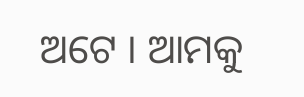ଅଟେ । ଆମକୁ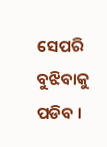ସେପରି ବୁଝିବାକୁ ପଡିବ ।